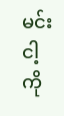မင်း ငါ့ကို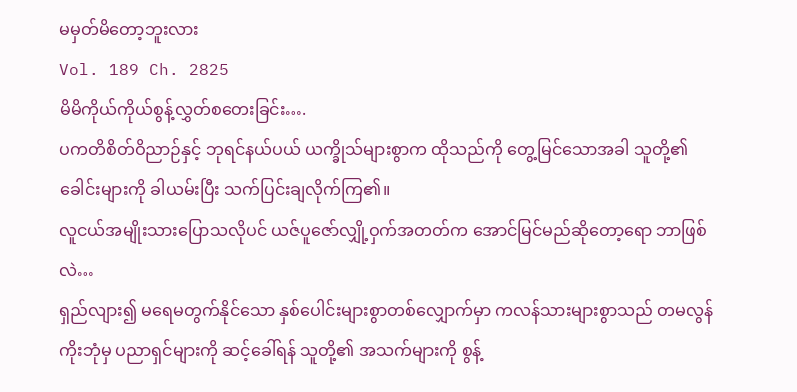မမှတ်မိတော့ဘူးလား
Vol. 189 Ch. 2825
မိမိကိုယ်ကိုယ်စွန့်လွှတ်စတေးခြင်း….
ပကတိစိတ်ဝိညာဉ်နှင့် ဘုရင်နယ်ပယ် ယက္ခိုသ်များစွာက ထိုသည်ကို တွေ့မြင်သောအခါ သူတို့၏ ခေါင်းများကို ခါယမ်းပြီး သက်ပြင်းချလိုက်ကြ၏။
လူငယ်အမျိုးသားပြောသလိုပင် ယဇ်ပူဇော်လျှို့ဝှက်အတတ်က အောင်မြင်မည်ဆိုတော့ရော ဘာဖြစ်လဲ…
ရှည်လျား၍ မရေမတွက်နိုင်သော နှစ်ပေါင်းများစွာတစ်လျှောက်မှာ ကလန်သားများစွာသည် တမလွန်ကိုးဘုံမှ ပညာရှင်များကို ဆင့်ခေါ်ရန် သူတို့၏ အသက်များကို စွန့်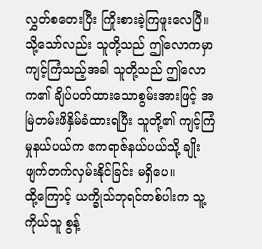လွှတ်စတေးပြီး ကြိုးစားခဲ့ကြဖူးလေပြီ။
သို့သော်လည်း သူတို့သည် ဤလောကမှာ ကျင့်ကြံသည့်အခါ သူတို့သည် ဤလောက၏ ချိပ်ပတ်ထားသောစွမ်းအားဖြင့် အမြဲတမ်းဖိနှိမ်ခံထားရပြီး သူတို့၏ ကျင့်ကြံမှုနယ်ပယ်က ဧကရာဇ်နယ်ပယ်သို့ ချိုးဖျက်တက်လှမ်းနိုင်ခြင်း မရှိပေ။
ထို့ကြောင့် ယက္ခိုသ်ဘုရင်တစ်ပါးက သူ့ကိုယ်သူ စွန့်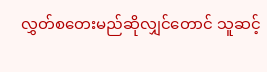လွှတ်စတေးမည်ဆိုလျှင်တောင် သူဆင့်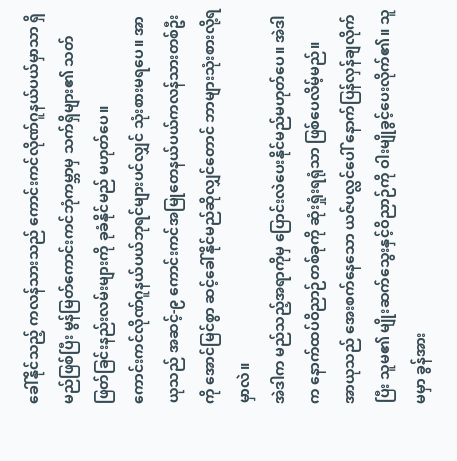ခေါ်နိုင်သည့် ကလန်သားသည် ကောင်းကင်လိုဏ်ဂူနယ်ပယ်မှာသာ ရှိမည်ဖြစ်ပြီး မွန်မြတ်ကောင်းကင်ဘုံကမ္ဘာမှ သက်ရှိများ၏ သတ်ဖြတ်ခြင်းနည်းလမ်းများကို ခုခံနိုင်မည် မဟုတ်ပေ။
ကောင်းကင်လိုဏ်ဂူနယ်ပယ်ဘုရင်များပင်လျှင် သုံးစားမရပေ။ အာယုသည် အဆင့်-၉ ကောင်းကင်အမြုတေနယ်ပယ်ကလန်သားတစ်ဦးကို အောင်မြင်စွာ ဆင့်ခေါ်နိုင်မည်ဆိုလျှင်တောင် ဘာများသုံးစားလို့ရမှာလဲ။
အဲဒါက မည်သည့်အရာကိုမှ ပြောင်းလဲပေးနိုင်မည်မဟုတ်ပေ။ အဲဒါက နောက်ထပ်ဝိညာဉ်တစ်ခုကို ဆုံးရှုံးရရုံသာ ဖြစ်ပေလိမ့်မည်။
အာယုသည် အေးစက်နေသော ယဇ်ပလ္လင်ပေါ် နောက်ပြန်လှန်ချလိုက်ပြီး သူမ၏ မျိုးဆက်သွေးနှင့်ဝိညာဉ်ကို ဝါးမျိုခွင့်ပေးလိုက်၏။ သူမမှာ ခွန်အား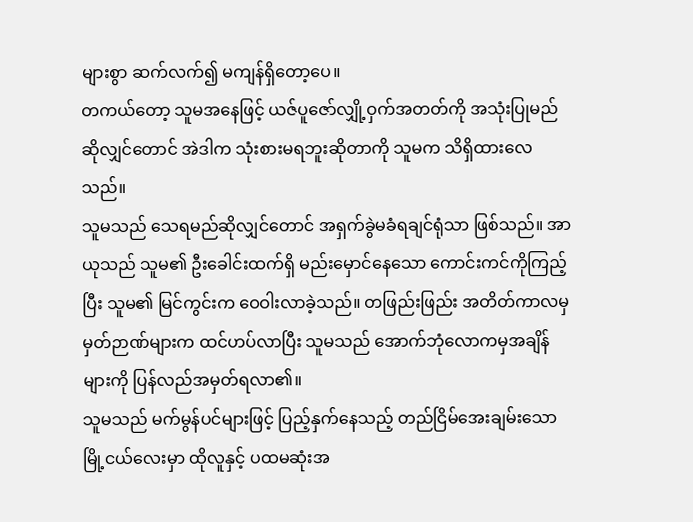များစွာ ဆက်လက်၍ မကျန်ရှိတော့ပေ။
တကယ်တော့ သူမအနေဖြင့် ယဇ်ပူဇော်လျှို့ဝှက်အတတ်ကို အသုံးပြုမည်ဆိုလျှင်တောင် အဲဒါက သုံးစားမရဘူးဆိုတာကို သူမက သိရှိထားလေသည်။
သူမသည် သေရမည်ဆိုလျှင်တောင် အရှက်ခွဲမခံရချင်ရုံသာ ဖြစ်သည်။ အာယုသည် သူမ၏ ဦးခေါင်းထက်ရှိ မည်းမှောင်နေသော ကောင်းကင်ကိုကြည့်ပြီး သူမ၏ မြင်ကွင်းက ဝေဝါးလာခဲ့သည်။ တဖြည်းဖြည်း အတိတ်ကာလမှ မှတ်ဉာဏ်များက ထင်ဟပ်လာပြီး သူမသည် အောက်ဘုံလောကမှအချိန်များကို ပြန်လည်အမှတ်ရလာ၏။
သူမသည် မက်မွန်ပင်များဖြင့် ပြည့်နှက်နေသည့် တည်ငြိမ်အေးချမ်းသော မြို့ငယ်လေးမှာ ထိုလူနှင့် ပထမဆုံးအ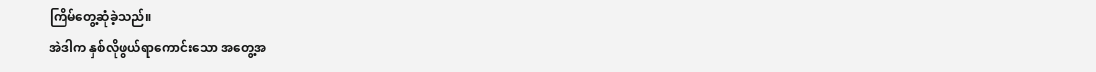ကြိမ်တွေ့ဆုံခဲ့သည်။
အဲဒါက နှစ်လိုဖွယ်ရာကောင်းသော အတွေ့အ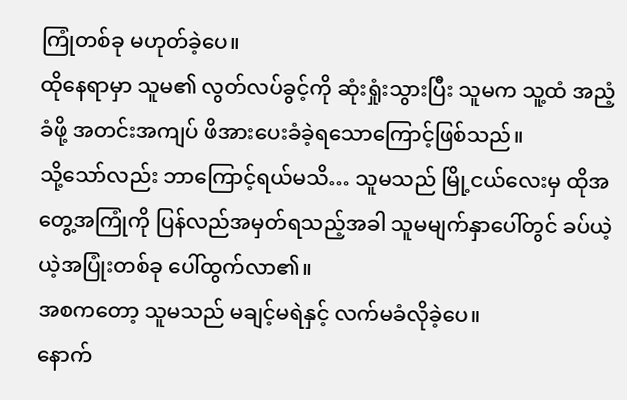ကြုံတစ်ခု မဟုတ်ခဲ့ပေ။
ထိုနေရာမှာ သူမ၏ လွတ်လပ်ခွင့်ကို ဆုံးရှုံးသွားပြီး သူမက သူ့ထံ အညံ့ခံဖို့ အတင်းအကျပ် ဖိအားပေးခံခဲ့ရသောကြောင့်ဖြစ်သည်။
သို့သော်လည်း ဘာကြောင့်ရယ်မသိ… သူမသည် မြို့ငယ်လေးမှ ထိုအတွေ့အကြုံကို ပြန်လည်အမှတ်ရသည့်အခါ သူမမျက်နှာပေါ်တွင် ခပ်ယဲ့ယဲ့အပြုံးတစ်ခု ပေါ်ထွက်လာ၏။
အစကတော့ သူမသည် မချင့်မရဲနှင့် လက်မခံလိုခဲ့ပေ။
နောက်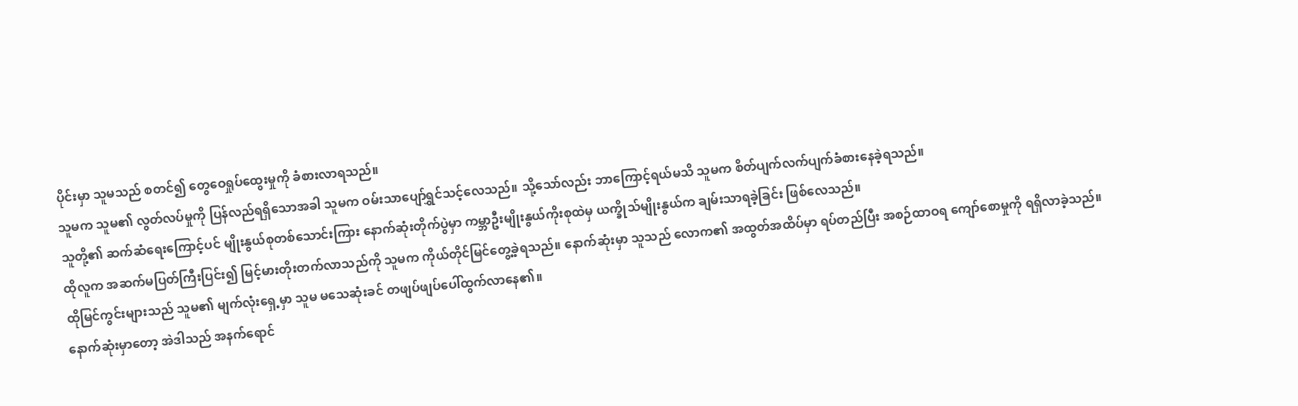ပိုင်းမှာ သူမသည် စတင်၍ တွေဝေရှုပ်ထွေးမှုကို ခံစားလာရသည်။
သူမက သူမ၏ လွတ်လပ်မှုကို ပြန်လည်ရရှိသောအခါ သူမက ဝမ်းသာပျော်ရွှင်သင့်လေသည်။ သို့သော်လည်း ဘာကြောင့်ရယ်မသိ သူမက စိတ်ပျက်လက်ပျက်ခံစားနေခဲ့ရသည်။
သူတို့၏ ဆက်ဆံရေးကြောင့်ပင် မျိုးနွယ်စုတစ်သောင်းကြား နောက်ဆုံးတိုက်ပွဲမှာ ကမ္ဘာဦးမျိုးနွယ်ကိုးစုထဲမှ ယက္ခိုသ်မျိုးနွယ်က ချမ်းသာရခဲ့ခြင်း ဖြစ်လေသည်။
ထိုလူက အဆက်မပြတ်ကြီးပြင်း၍ မြင့်မားတိုးတက်လာသည်ကို သူမက ကိုယ်တိုင်မြင်တွေ့ခဲ့ရသည်။ နောက်ဆုံးမှာ သူသည် လောက၏ အထွတ်အထိပ်မှာ ရပ်တည်ပြီး အစဉ်ထာဝရ ကျော်စောမှုကို ရရှိလာခဲ့သည်။
ထိုမြင်ကွင်းများသည် သူမ၏ မျက်လုံးရှေ့မှာ သူမ မသေဆုံးခင် တဖျပ်ဖျပ်ပေါ်ထွက်လာနေ၏။
နောက်ဆုံးမှာတော့ အဲဒါသည် အနက်ရောင်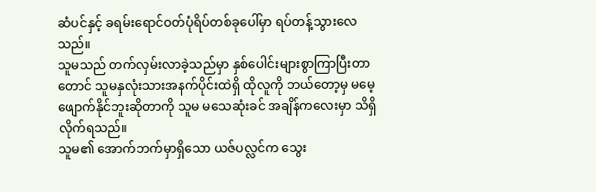ဆံပင်နှင့် ခရမ်းရောင်ဝတ်ပုံရိပ်တစ်ခုပေါ်မှာ ရပ်တန့်သွားလေသည်။
သူမသည် တက်လှမ်းလာခဲ့သည်မှာ နှစ်ပေါင်းများစွာကြာပြီးတာတောင် သူမနှလုံးသားအနက်ပိုင်းထဲရှိ ထိုလူကို ဘယ်တော့မှ မမေ့ဖျောက်နိုင်ဘူးဆိုတာကို သူမ မသေဆုံးခင် အချိန်ကလေးမှာ သိရှိလိုက်ရသည်။
သူမ၏ အောက်ဘက်မှာရှိသော ယဇ်ပလ္လင်က သွေး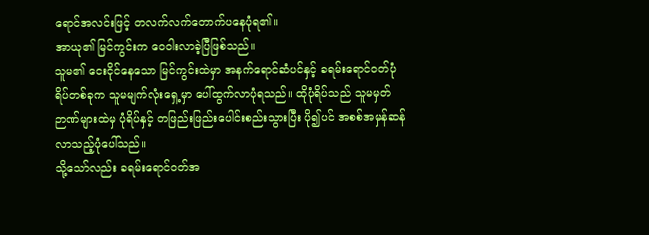ရောင်အလင်းဖြင့် တလက်လက်တောက်ပနေပုံရ၏။
အာယု၏ မြင်ကွင်းက ဝေဝါးလာခဲ့ပြီဖြစ်သည်။
သူမ၏ ငေးငိုင်နေသော မြင်ကွင်းထဲမှာ အနက်ရောင်ဆံပင်နှင့် ခရမ်းရောင်ဝတ်ပုံရိပ်တစ်ခုက သူမမျက်လုံးရှေ့မှာ ပေါ်ထွက်လာပုံရသည်။ ထိုပုံရိပ်သည် သူမမှတ်ဉာဏ်များထဲမှ ပုံရိပ်နှင့် တဖြည်းဖြည်းပေါင်းစည်းသွားပြီး ပို၍ပင် အစစ်အမှန်ဆန်လာသည့်ပုံပေါ်သည်။
သို့သော်လည်း ခရမ်းရောင်ဝတ်အ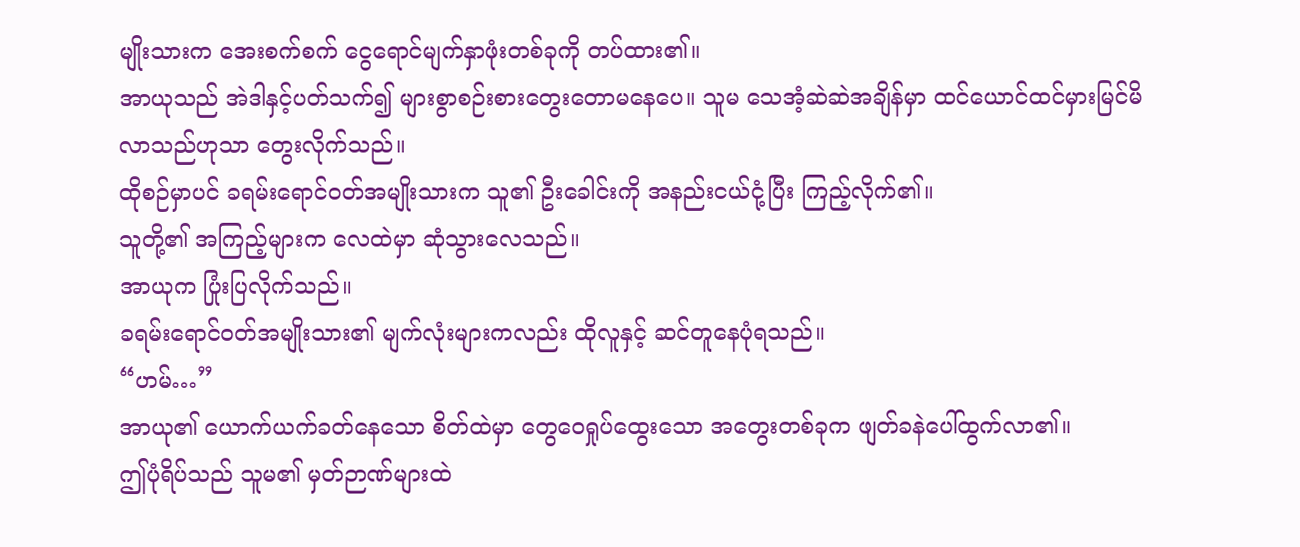မျိုးသားက အေးစက်စက် ငွေရောင်မျက်နှာဖုံးတစ်ခုကို တပ်ထား၏။
အာယုသည် အဲဒါနှင့်ပတ်သက်၍ များစွာစဉ်းစားတွေးတောမနေပေ။ သူမ သေအံ့ဆဲဆဲအချိန်မှာ ထင်ယောင်ထင်မှားမြင်မိလာသည်ဟုသာ တွေးလိုက်သည်။
ထိုစဉ်မှာပင် ခရမ်းရောင်ဝတ်အမျိုးသားက သူ၏ ဦးခေါင်းကို အနည်းငယ်ငုံ့ပြီး ကြည့်လိုက်၏။
သူတို့၏ အကြည့်များက လေထဲမှာ ဆုံသွားလေသည်။
အာယုက ပြုံးပြလိုက်သည်။
ခရမ်းရောင်ဝတ်အမျိုးသား၏ မျက်လုံးများကလည်း ထိုလူနှင့် ဆင်တူနေပုံရသည်။
“ဟမ်…”
အာယု၏ ယောက်ယက်ခတ်နေသော စိတ်ထဲမှာ တွေဝေရှုပ်ထွေးသော အတွေးတစ်ခုက ဖျတ်ခနဲပေါ်ထွက်လာ၏။
ဤပုံရိပ်သည် သူမ၏ မှတ်ဉာဏ်များထဲ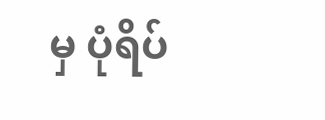မှ ပုံရိပ်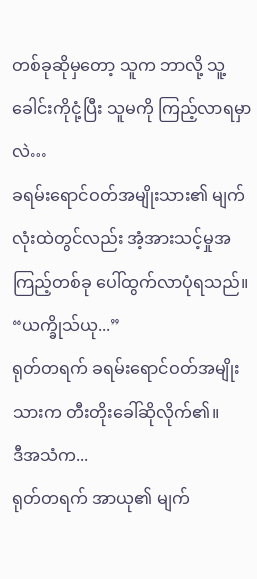တစ်ခုဆိုမှတော့ သူက ဘာလို့ သူ့ခေါင်းကိုငုံ့ပြီး သူမကို ကြည့်လာရမှာလဲ…
ခရမ်းရောင်ဝတ်အမျိုးသား၏ မျက်လုံးထဲတွင်လည်း အံ့အားသင့်မှုအကြည့်တစ်ခု ပေါ်ထွက်လာပုံရသည်။
“ယက္ခိုသ်ယု...”
ရုတ်တရက် ခရမ်းရောင်ဝတ်အမျိုးသားက တီးတိုးခေါ်ဆိုလိုက်၏။
ဒီအသံက...
ရုတ်တရက် အာယု၏ မျက်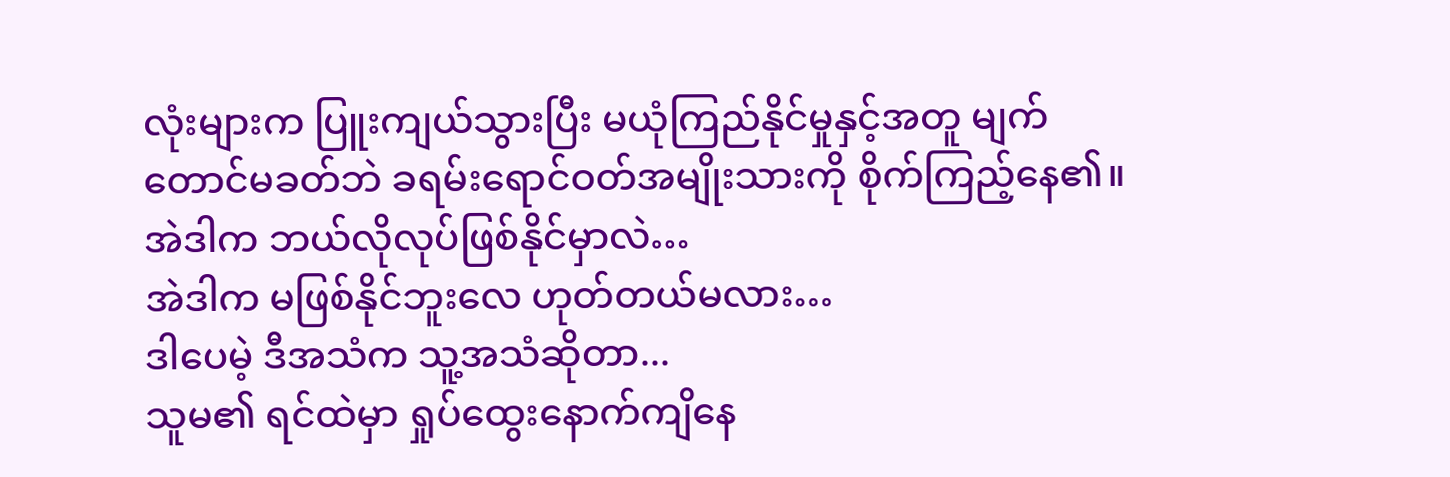လုံးများက ပြူးကျယ်သွားပြီး မယုံကြည်နိုင်မှုနှင့်အတူ မျက်တောင်မခတ်ဘဲ ခရမ်းရောင်ဝတ်အမျိုးသားကို စိုက်ကြည့်နေ၏။
အဲဒါက ဘယ်လိုလုပ်ဖြစ်နိုင်မှာလဲ…
အဲဒါက မဖြစ်နိုင်ဘူးလေ ဟုတ်တယ်မလား…
ဒါပေမဲ့ ဒီအသံက သူ့အသံဆိုတာ...
သူမ၏ ရင်ထဲမှာ ရှုပ်ထွေးနောက်ကျိနေ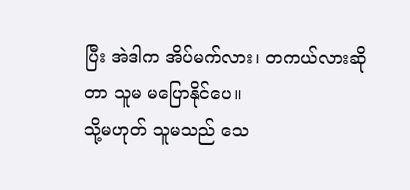ပြီး အဲဒါက အိပ်မက်လား၊ တကယ်လားဆိုတာ သူမ မပြောနိုင်ပေ။
သို့မဟုတ် သူမသည် သေ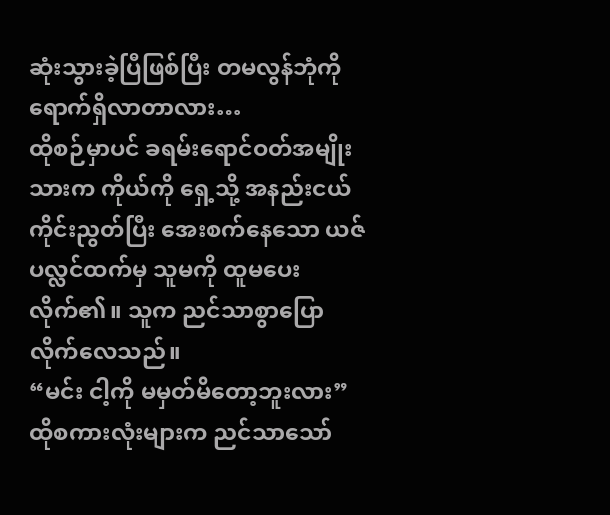ဆုံးသွားခဲ့ပြီဖြစ်ပြီး တမလွန်ဘုံကို ရောက်ရှိလာတာလား…
ထိုစဉ်မှာပင် ခရမ်းရောင်ဝတ်အမျိုးသားက ကိုယ်ကို ရှေ့သို့ အနည်းငယ်ကိုင်းညွတ်ပြီး အေးစက်နေသော ယဇ်ပလ္လင်ထက်မှ သူမကို ထူမပေးလိုက်၏။ သူက ညင်သာစွာပြောလိုက်လေသည်။
“မင်း ငါ့ကို မမှတ်မိတော့ဘူးလား”
ထိုစကားလုံးများက ညင်သာသော်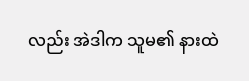လည်း အဲဒါက သူမ၏ နားထဲ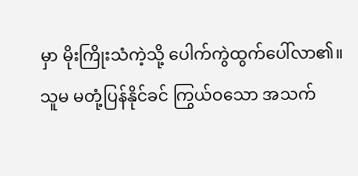မှာ မိုးကြိုးသံကဲ့သို့ ပေါက်ကွဲထွက်ပေါ်လာ၏။
သူမ မတုံ့ပြန်နိုင်ခင် ကြွယ်ဝသော အသက်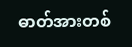ဓာတ်အားတစ်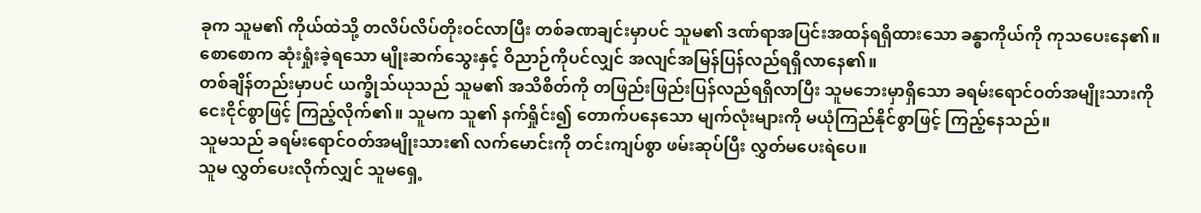ခုက သူမ၏ ကိုယ်ထဲသို့ တလိပ်လိပ်တိုးဝင်လာပြီး တစ်ခဏချင်းမှာပင် သူမ၏ ဒဏ်ရာအပြင်းအထန်ရရှိထားသော ခန္ဓာကိုယ်ကို ကုသပေးနေ၏။
စောစောက ဆုံးရှုံးခဲ့ရသော မျိုးဆက်သွေးနှင့် ဝိညာဉ်ကိုပင်လျှင် အလျင်အမြန်ပြန်လည်ရရှိလာနေ၏။
တစ်ချိန်တည်းမှာပင် ယက္ခိုသ်ယုသည် သူမ၏ အသိစိတ်ကို တဖြည်းဖြည်းပြန်လည်ရရှိလာပြီး သူမဘေးမှာရှိသော ခရမ်းရောင်ဝတ်အမျိုးသားကို ငေးငိုင်စွာဖြင့် ကြည့်လိုက်၏။ သူမက သူ၏ နက်ရှိုင်း၍ တောက်ပနေသော မျက်လုံးများကို မယုံကြည်နိုင်စွာဖြင့် ကြည့်နေသည်။
သူမသည် ခရမ်းရောင်ဝတ်အမျိုးသား၏ လက်မောင်းကို တင်းကျပ်စွာ ဖမ်းဆုပ်ပြီး လွှတ်မပေးရဲပေ။
သူမ လွှတ်ပေးလိုက်လျှင် သူမရှေ့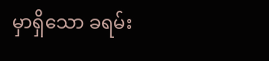မှာရှိသော ခရမ်း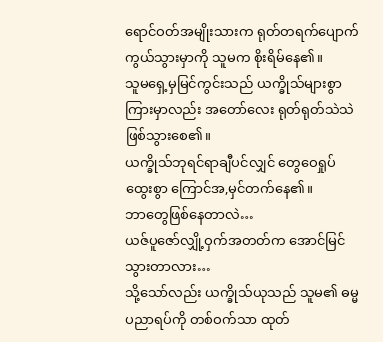ရောင်ဝတ်အမျိုးသားက ရုတ်တရက်ပျောက်ကွယ်သွားမှာကို သူမက စိုးရိမ်နေ၏။
သူမရှေ့မှမြင်ကွင်းသည် ယက္ခိုသ်များစွာကြားမှာလည်း အတော်လေး ရုတ်ရုတ်သဲသဲဖြစ်သွားစေ၏။
ယက္ခိုသ်ဘုရင်ရာချီပင်လျှင် တွေဝေရှုပ်ထွေးစွာ ကြောင်အ,မှင်တက်နေ၏။
ဘာတွေဖြစ်နေတာလဲ…
ယဇ်ပူဇော်လျှို့ဝှက်အတတ်က အောင်မြင်သွားတာလား…
သို့သော်လည်း ယက္ခိုသ်ယုသည် သူမ၏ ဓမ္မပညာရပ်ကို တစ်ဝက်သာ ထုတ်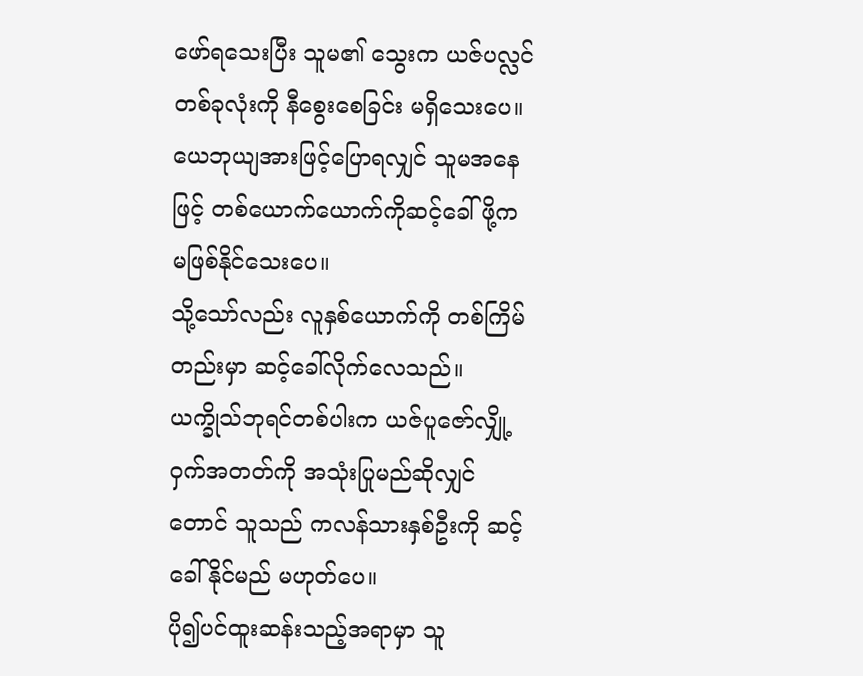ဖော်ရသေးပြီး သူမ၏ သွေးက ယဇ်ပလ္လင်တစ်ခုလုံးကို နီစွေးစေခြင်း မရှိသေးပေ။ ယေဘုယျအားဖြင့်ပြောရလျှင် သူမအနေဖြင့် တစ်ယောက်ယောက်ကိုဆင့်ခေါ်ဖို့က မဖြစ်နိုင်သေးပေ။
သို့သော်လည်း လူနှစ်ယောက်ကို တစ်ကြိမ်တည်းမှာ ဆင့်ခေါ်လိုက်လေသည်။
ယက္ခိုသ်ဘုရင်တစ်ပါးက ယဇ်ပူဇော်လျှို့ဝှက်အတတ်ကို အသုံးပြုမည်ဆိုလျှင်တောင် သူသည် ကလန်သားနှစ်ဦးကို ဆင့်ခေါ်နိုင်မည် မဟုတ်ပေ။
ပို၍ပင်ထူးဆန်းသည့်အရာမှာ သူ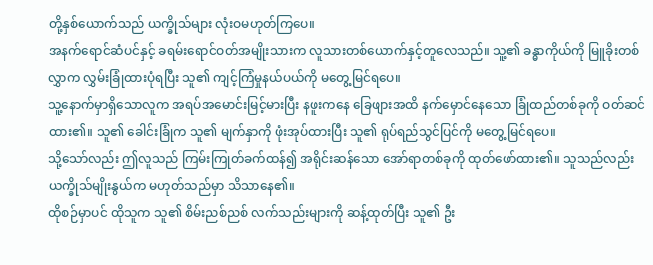တို့နှစ်ယောက်သည် ယက္ခိုသ်များ လုံးဝမဟုတ်ကြပေ။
အနက်ရောင်ဆံပင်နှင့် ခရမ်းရောင်ဝတ်အမျိုးသားက လူသားတစ်ယောက်နှင့်တူလေသည်။ သူ့၏ ခန္ဓာကိုယ်ကို မြူခိုးတစ်လွှာက လွှမ်းခြုံထားပုံရပြီး သူ၏ ကျင့်ကြံမှုနယ်ပယ်ကို မတွေ့မြင်ရပေ။
သူ့နောက်မှာရှိသောလူက အရပ်အမောင်းမြင့်မားပြီး နဖူးကနေ ခြေဖျားအထိ နက်မှောင်နေသော ခြုံထည်တစ်ခုကို ဝတ်ဆင်ထား၏။ သူ၏ ခေါင်းခြုံက သူ၏ မျက်နှာကို ဖုံးအုပ်ထားပြီး သူ၏ ရုပ်ရည်သွင်ပြင်ကို မတွေ့မြင်ရပေ။
သို့သော်လည်း ဤလူသည် ကြမ်းကြုတ်ခက်ထန်၍ အရိုင်းဆန်သော အော်ရာတစ်ခုကို ထုတ်ဖော်ထား၏။ သူသည်လည်း ယက္ခိုသ်မျိုးနွယ်က မဟုတ်သည်မှာ သိသာနေ၏။
ထိုစဉ်မှာပင် ထိုသူက သူ၏ စိမ်းညစ်ညစ် လက်သည်းများကို ဆန့်ထုတ်ပြီး သူ၏ ဦး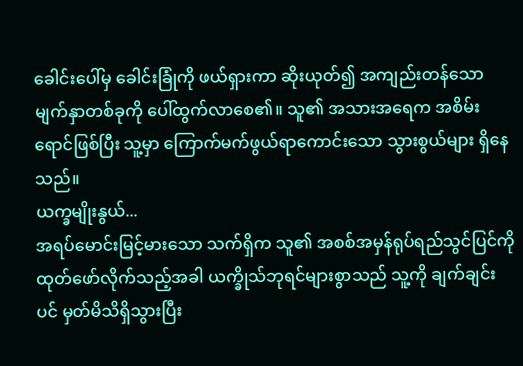ခေါင်းပေါ်မှ ခေါင်းခြုံကို ဖယ်ရှားကာ ဆိုးယုတ်၍ အကျည်းတန်သော မျက်နှာတစ်ခုကို ပေါ်ထွက်လာစေ၏။ သူ၏ အသားအရေက အစိမ်းရောင်ဖြစ်ပြီး သူ့မှာ ကြောက်မက်ဖွယ်ရာကောင်းသော သွားစွယ်များ ရှိနေသည်။
ယက္ခမျိုးနွယ်...
အရပ်မောင်းမြင့်မားသော သက်ရှိက သူ၏ အစစ်အမှန်ရုပ်ရည်သွင်ပြင်ကို ထုတ်ဖော်လိုက်သည့်အခါ ယက္ခိုသ်ဘုရင်များစွာသည် သူ့ကို ချက်ချင်းပင် မှတ်မိသိရှိသွားပြီး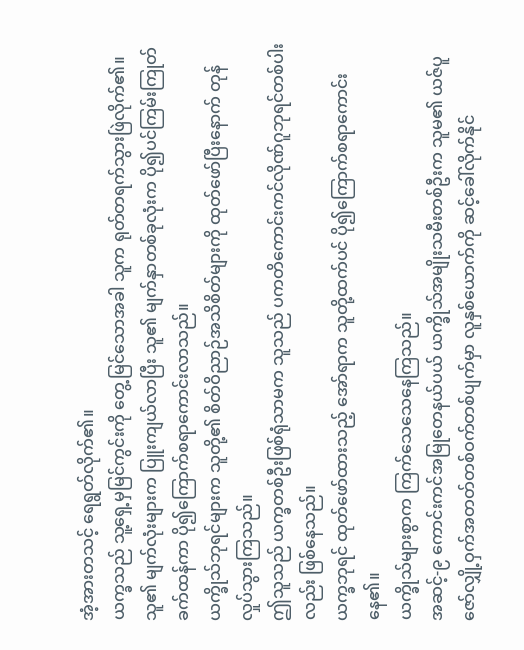အံ့အားတသင့် ရေရွတ်လိုက်၏။
ယက္ခသည် သူ့ရှေ့မှမြင်ကွင်းကို တွေ့မြင်သောအခါ သူက ရုတ်တရက်သွားဖြဲလိုက်၏။ သူ၏ မျက်လုံးများက ပြူးကျယ်လာပြီး သူ၏ မျက်နှာတစ်ခုလုံးက ပို၍ပင်ကြမ်းကြုတ်ခက်ထန်ကာ ပို၍ကြောက်စရာကောင်းလာသည်။
ယက္ခိုသ်ဘုရင်များက သူတို့၏ စိတ်ဝိညာဉ်အသိစိတ်များကို ထုတ်ဖော်ပြီးနောက် တုန်လှုပ်သွားကြသည်။
ဤသူသည် ယက္ခတစ်ဦးဖြစ်ရုံသာမက သူသည် ပကတိကောင်းကင်လိုဏ်ဂူဘုရင်တစ်ပါးလည်း ဖြစ်နေသည်။
ယက္ခဘုရင် ထုတ်ဖော်ထားသည့် အော်ရာက သူတို့ထက်ပင် ပို၍ကြောက်စရာကောင်းနေ၏။
ယက္ခိုသ်များစွာက ကြက်သေသေနေကြသည်။
အဆင့်-၉ ကောင်းကင်အမြုတေနယ်ပယ် ယက္ခိုသ်အမျိုးသမီးတစ်ဦးက သူမ၏ ယဇ်ပူဇော်လျှို့ဝှက်အတတ်တစ်ဝက်တစ်ပျက်မှာ လူနှစ်ယောက်ကို ဆင့်ခေါ်လိုက်နိုင်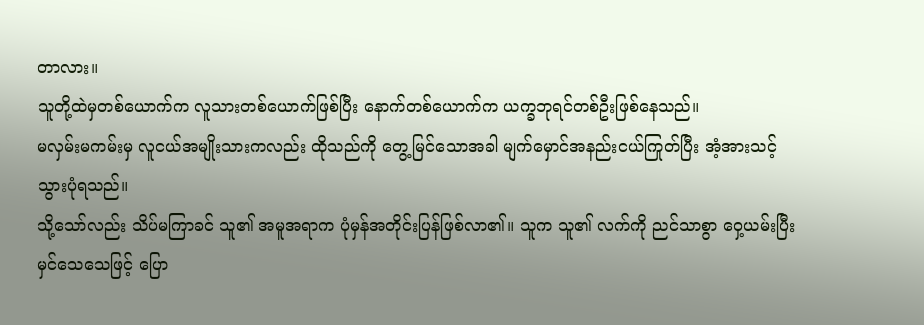တာလား။
သူတို့ထဲမှတစ်ယောက်က လူသားတစ်ယောက်ဖြစ်ပြီး နောက်တစ်ယောက်က ယက္ခဘုရင်တစ်ဦးဖြစ်နေသည်။
မလှမ်းမကမ်းမှ လူငယ်အမျိုးသားကလည်း ထိုသည်ကို တွေ့မြင်သောအခါ မျက်မှောင်အနည်းငယ်ကြုတ်ပြီး အံ့အားသင့်သွားပုံရသည်။
သို့သော်လည်း သိပ်မကြာခင် သူ၏ အမူအရာက ပုံမှန်အတိုင်းပြန်ဖြစ်လာ၏။ သူက သူ၏ လက်ကို ညင်သာစွာ ဝှေ့ယမ်းပြီး မှင်သေသေဖြင့် ပြော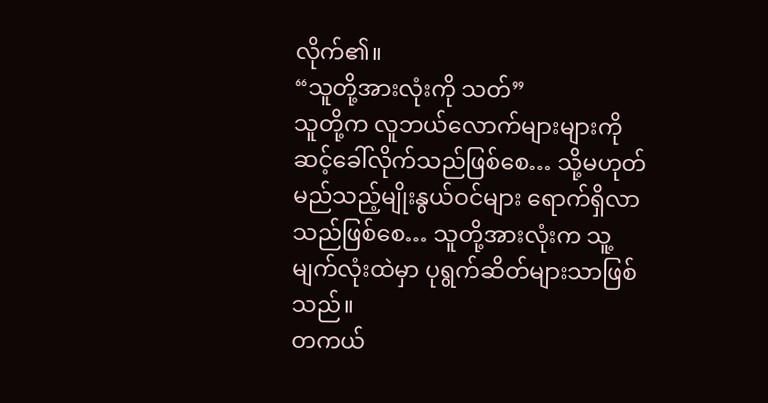လိုက်၏။
“သူတို့အားလုံးကို သတ်”
သူတို့က လူဘယ်လောက်များများကို ဆင့်ခေါ်လိုက်သည်ဖြစ်စေ… သို့မဟုတ် မည်သည့်မျိုးနွယ်ဝင်များ ရောက်ရှိလာသည်ဖြစ်စေ… သူတို့အားလုံးက သူ့မျက်လုံးထဲမှာ ပုရွက်ဆိတ်များသာဖြစ်သည်။
တကယ်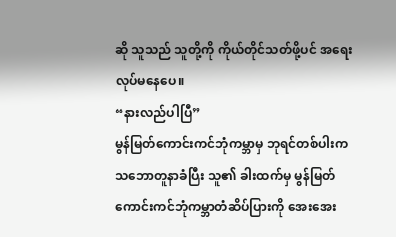ဆို သူသည် သူတို့ကို ကိုယ်တိုင်သတ်ဖို့ပင် အရေးလုပ်မနေပေ။
“နားလည်ပါပြီ”
မွန်မြတ်ကောင်းကင်ဘုံကမ္ဘာမှ ဘုရင်တစ်ပါးက သဘောတူနာခံပြီး သူ၏ ခါးထက်မှ မွန်မြတ်ကောင်းကင်ဘုံကမ္ဘာတံဆိပ်ပြားကို အေးအေး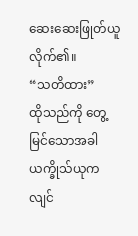ဆေးဆေးဖြုတ်ယူလိုက်၏။
“သတိထား”
ထိုသည်ကို တွေ့မြင်သောအခါ ယက္ခိုသ်ယုက လျင်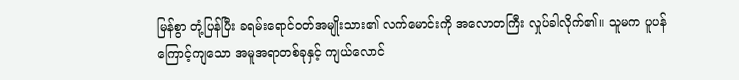မြန်စွာ တုံ့ပြန်ပြီး ခရမ်းရောင်ဝတ်အမျိုးသား၏ လက်မောင်းကို အလောတကြီး လှုပ်ခါလိုက်၏။ သူမက ပူပန်ကြောင့်ကျသော အမူအရာတစ်ခုနှင့် ကျယ်လောင်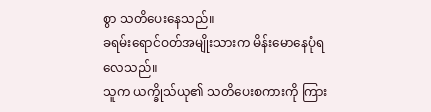စွာ သတိပေးနေသည်။
ခရမ်းရောင်ဝတ်အမျိုးသားက မိန်းမောနေပုံရလေသည်။
သူက ယက္ခိုသ်ယု၏ သတိပေးစကားကို ကြား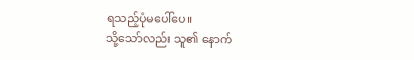ရသည့်ပုံမပေါ်ပေ။
သို့သော်လည်း သူ၏ နောက်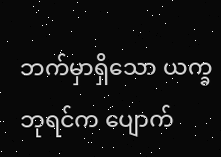ဘက်မှာရှိသော ယက္ခဘုရင်က ပျောက်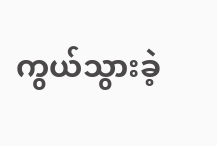ကွယ်သွားခဲ့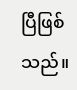ပြီဖြစ်သည်။